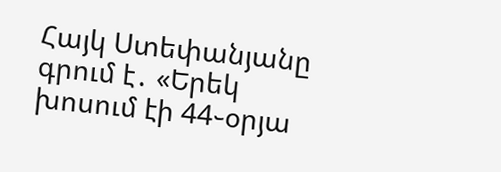Հայկ Ստեփանյանը գրում է․ «Երեկ խոսում էի 44֊օրյա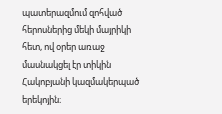պատերազմում զոհված հերոսներից մեկի մայրիկի հետ, ով օրեր առաջ մասնակցել էր տիկին Հակոբյանի կազմակերպած երեկոյին։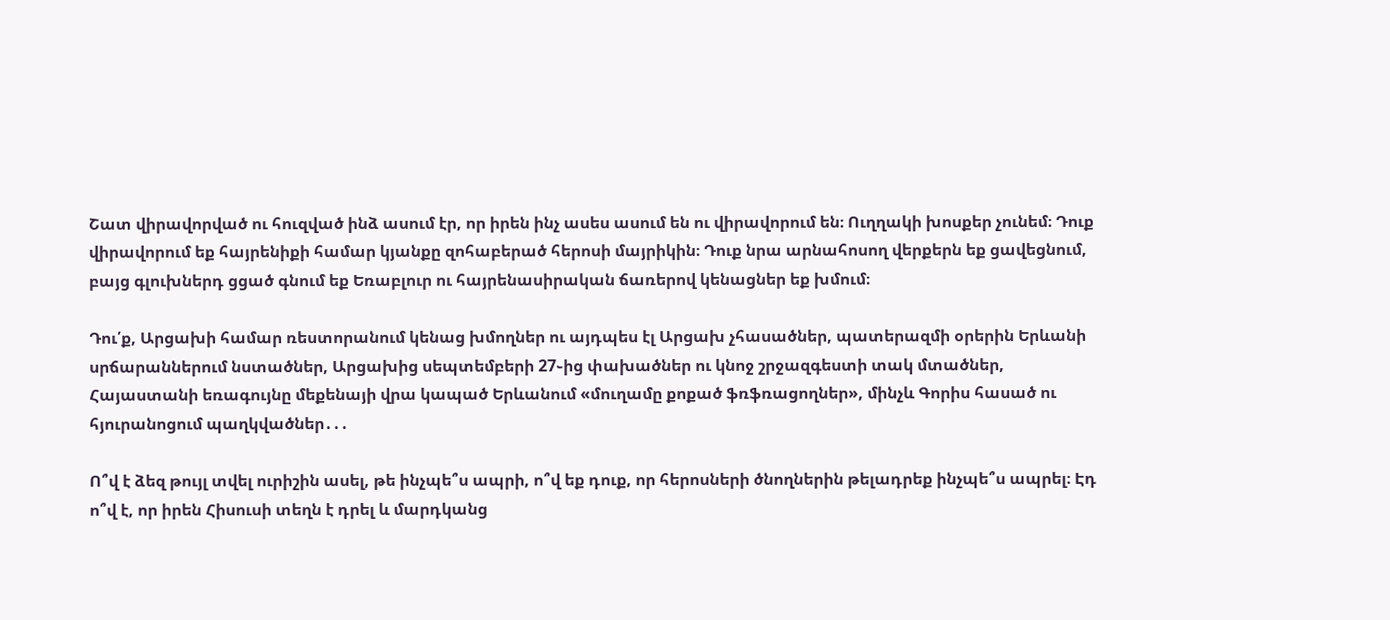Շատ վիրավորված ու հուզված ինձ ասում էր, որ իրեն ինչ ասես ասում են ու վիրավորում են։ Ուղղակի խոսքեր չունեմ։ Դուք վիրավորում եք հայրենիքի համար կյանքը զոհաբերած հերոսի մայրիկին։ Դուք նրա արնահոսող վերքերն եք ցավեցնում, բայց գլուխներդ ցցած գնում եք Եռաբլուր ու հայրենասիրական ճառերով կենացներ եք խմում։

Դու՛ք, Արցախի համար ռեստորանում կենաց խմողներ ու այդպես էլ Արցախ չհասածներ, պատերազմի օրերին Երևանի սրճարաններում նստածներ, Արցախից սեպտեմբերի 27֊ից փախածներ ու կնոջ շրջազգեստի տակ մտածներ, Հայաստանի եռագույնը մեքենայի վրա կապած Երևանում «մուղամը քոքած ֆռֆռացողներ», մինչև Գորիս հասած ու հյուրանոցում պաղկվածներ․․․

Ո՞վ է ձեզ թույլ տվել ուրիշին ասել, թե ինչպե՞ս ապրի, ո՞վ եք դուք, որ հերոսների ծնողներին թելադրեք ինչպե՞ս ապրել։ Էդ ո՞վ է, որ իրեն Հիսուսի տեղն է դրել և մարդկանց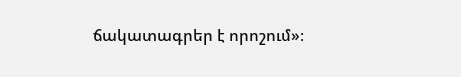ճակատագրեր է որոշում»։